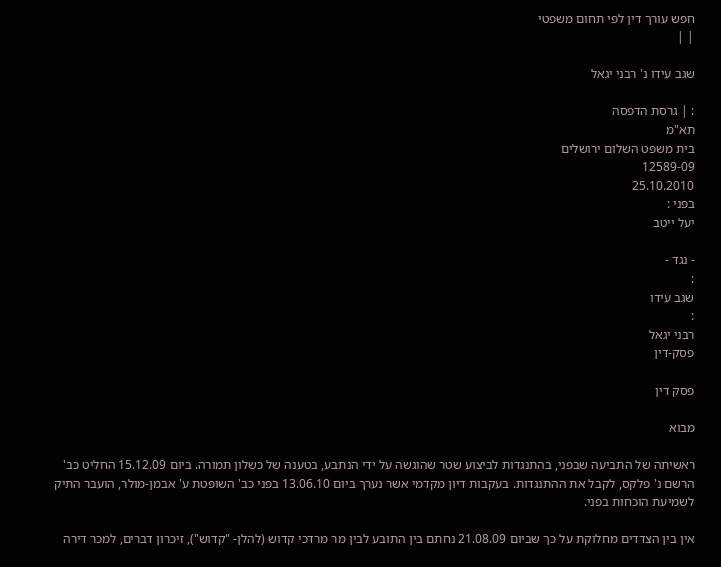חפש עורך דין לפי תחום משפטי
| |

שגב עידו נ' רבני יגאל

: | גרסת הדפסה
תא"מ
בית משפט השלום ירושלים
12589-09
25.10.2010
בפני :
יעל ייטב

- נגד -
:
שגב עידו
:
רבני יגאל
פסק-דין

פסק דין

מבוא

ראשיתה של התביעה שבפני, בהתנגדות לביצוע שטר שהוגשה על ידי הנתבע, בטענה של כשלון תמורה. ביום 15.12.09 החליט כב' הרשם נ' פלקס, לקבל את ההתנגדות. בעקבות דיון מקדמי אשר נערך ביום 13.06.10 בפני כב' השופטת ע' אבמן-מולר, הועבר התיק לשמיעת הוכחות בפני.

אין בין הצדדים מחלוקת על כך שביום 21.08.09 נחתם בין התובע לבין מר מרדכי קדוש (להלן- "קדוש"), זיכרון דברים, למכר דירה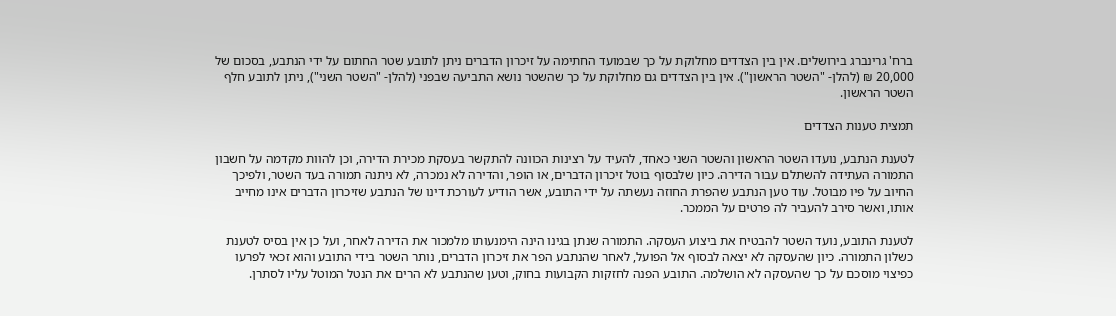ברח' גרינברג בירושלים. אין בין הצדדים מחלוקת על כך שבמועד החתימה על זיכרון הדברים ניתן לתובע שטר החתום על ידי הנתבע, בסכום של 20,000 ₪ (להלן- "השטר הראשון"). אין בין הצדדים גם מחלוקת על כך שהשטר נושא התביעה שבפני (להלן- "השטר השני"), ניתן לתובע חלף השטר הראשון.

תמצית טענות הצדדים

לטענת הנתבע, נועדו השטר הראשון והשטר השני כאחד, להעיד על רצינות הכוונה להתקשר בעסקת מכירת הדירה, וכן להוות מקדמה על חשבון התמורה העתידה להשתלם עבור הדירה. כיון שלבסוף בוטל זיכרון הדברים, או הופר, והדירה לא נמכרה, לא ניתנה תמורה בעד השטר, ולפיכך החיוב על פיו מבוטל. עוד טען הנתבע שהפרת החוזה נעשתה על ידי התובע, אשר הודיע לעורכת דינו של הנתבע שזיכרון הדברים אינו מחייב אותו, ואשר סירב להעביר לה פרטים על הממכר.

לטענת התובע, נועד השטר להבטיח את ביצוע העסקה. התמורה שנתן בגינו הינה הימנעותו מלמכור את הדירה לאחר, ועל כן אין בסיס לטענת כשלון התמורה. כיון שהעסקה לא יצאה לבסוף אל הפועל, לאחר שהנתבע הפר את זיכרון הדברים, נותר השטר בידי התובע והוא זכאי לפרעו כפיצוי מוסכם על כך שהעסקה לא הושלמה. התובע הפנה לחזקות הקבועות בחוק, וטען שהנתבע לא הרים את הנטל המוטל עליו לסתרן.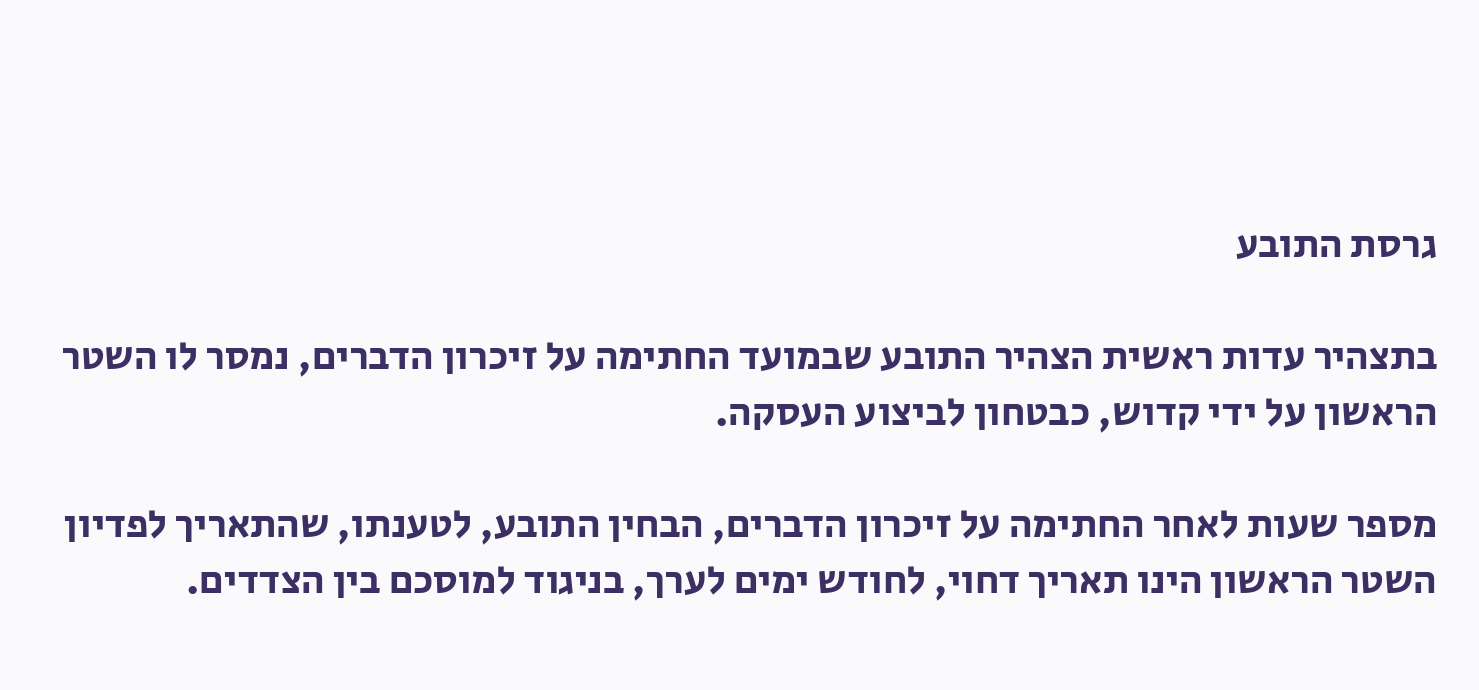גרסת התובע

בתצהיר עדות ראשית הצהיר התובע שבמועד החתימה על זיכרון הדברים, נמסר לו השטר הראשון על ידי קדוש, כבטחון לביצוע העסקה.

מספר שעות לאחר החתימה על זיכרון הדברים, הבחין התובע, לטענתו, שהתאריך לפדיון השטר הראשון הינו תאריך דחוי, לחודש ימים לערך, בניגוד למוסכם בין הצדדים.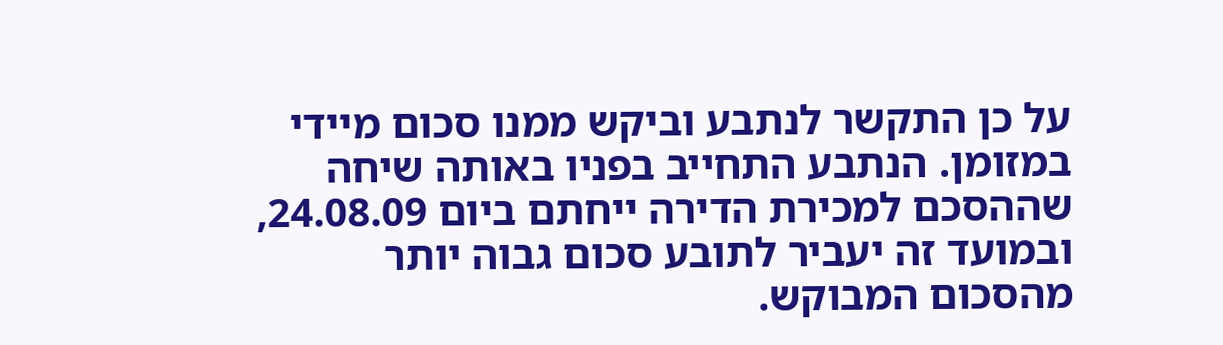על כן התקשר לנתבע וביקש ממנו סכום מיידי במזומן. הנתבע התחייב בפניו באותה שיחה שההסכם למכירת הדירה ייחתם ביום 24.08.09, ובמועד זה יעביר לתובע סכום גבוה יותר מהסכום המבוקש.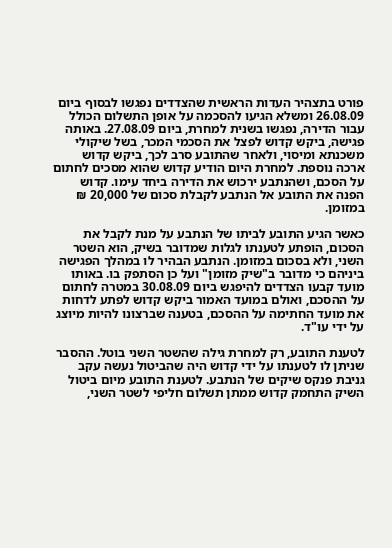פורט בתצהיר העדות הראשית שהצדדים נפגשו לבסוף ביום 26.08.09 ומשלא הגיעו להסכמה על אופן התשלום הכולל עבור הדירה, נפגשו בשנית למחרת, ביום 27.08.09. באותה פגישה, ביקש קדוש לפצל את הסכמי המכר, בשל שיקולי משכנתא ומיסוי, ולאחר שהתובע סרב לכך, ביקש קדוש ארכה נוספת. למחרת היום הודיע קדוש שהוא מסכים לחתום על הסכם, ושהנתבע ירכוש את הדירה ביחד עימו. קדוש הפנה את התובע אל הנתבע לקבלת סכום של 20,000 ₪ במזומן.

כאשר הגיע התובע לביתו של הנתבע על מנת לקבל את הסכום, הופתע לטענתו לגלות שמדובר בשיק, הוא השטר השני, ולא בסכום במזומן. הנתבע הבהיר לו במהלך הפגישה ביניהם כי מדובר ב"שיק מזומן" ועל כן הסתפק בו. באותו מועד קבעו הצדדים להיפגש ביום 30.08.09 במטרה לחתום על ההסכם, ואולם במועד האמור ביקש קדוש לפתע לדחות את מועד החתימה על ההסכם, בטענה שברצונו להיות מיוצג על ידי עו"ד.

לטענת התובע, רק למחרת גילה שהשטר השני בוטל. ההסבר שניתן לו לטענתו על ידי קדוש היה שהביטול נעשה עקב גניבת פנקס שיקים של הנתבע. לטענת התובע מיום ביטול השיק התחמק קדוש ממתן תשלום חליפי לשטר השני,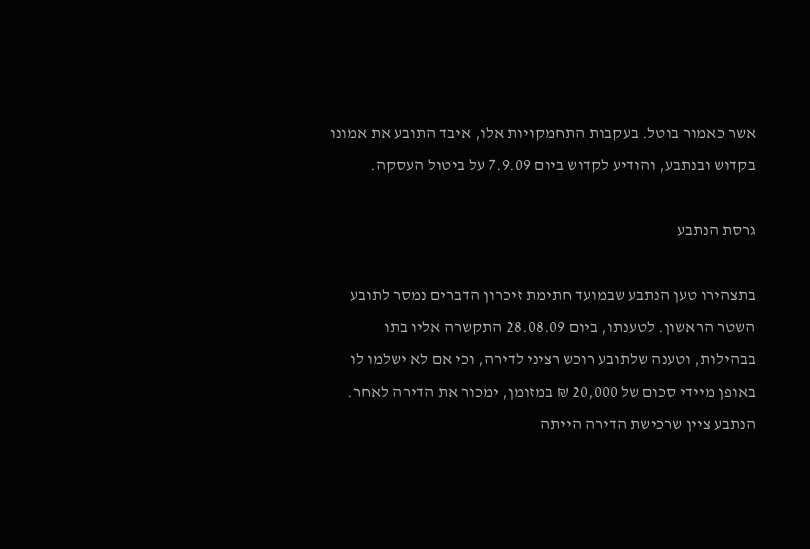אשר כאמור בוטל. בעקבות התחמקויות אלו, איבד התובע את אמונו בקדוש ובנתבע, והודיע לקדוש ביום 7.9.09 על ביטול העסקה.

גרסת הנתבע

בתצהירו טען הנתבע שבמועד חתימת זיכרון הדברים נמסר לתובע השטר הראשון. לטענתו, ביום 28.08.09 התקשרה אליו בתו בבהילות, וטענה שלתובע רוכש רציני לדירה, וכי אם לא ישלמו לו באופן מיידי סכום של 20,000 ₪ במזומן, ימכור את הדירה לאחר. הנתבע ציין שרכישת הדירה הייתה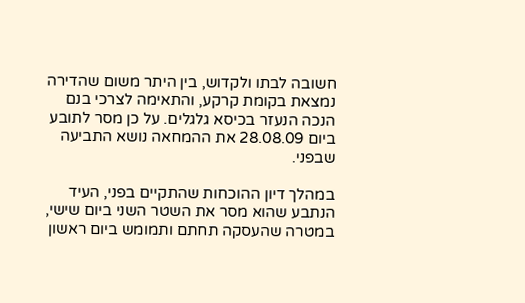חשובה לבתו ולקדוש, בין היתר משום שהדירה נמצאת בקומת קרקע, והתאימה לצרכי בנם הנכה הנעזר בכיסא גלגלים. על כן מסר לתובע ביום 28.08.09 את ההמחאה נושא התביעה שבפני.

במהלך דיון ההוכחות שהתקיים בפני, העיד הנתבע שהוא מסר את השטר השני ביום שישי, במטרה שהעסקה תחתם ותמומש ביום ראשון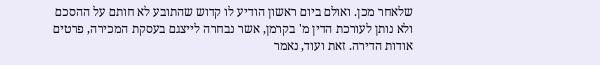שלאחר מכן. ואולם ביום ראשון הודיע לו קדוש שהתובע לא חותם על ההסכם ולא נותן לעורכת הדין מ' בקרמן, אשר נבחרה לייצגם בעסקת המכירה, פרטים אודות הדירה. זאת ועוד, נאמר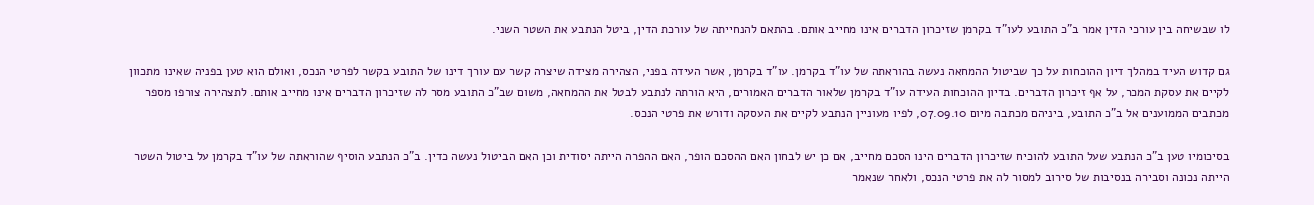לו שבשיחה בין עורכי הדין אמר ב"כ התובע לעו"ד בקרמן שזיכרון הדברים אינו מחייב אותם. בהתאם להנחייתה של עורכת הדין, ביטל הנתבע את השטר השני.

גם קדוש העיד במהלך דיון ההוכחות על כך שביטול ההמחאה נעשה בהוראתה של עו"ד בקרמן. עו"ד בקרמן, אשר העידה בפני, הצהירה מצידה שיצרה קשר עם עורך דינו של התובע בקשר לפרטי הנכס, ואולם הוא טען בפניה שאינו מתכוון לקיים את עסקת המכר, על אף זיכרון הדברים. בדיון ההוכחות העידה עו"ד בקרמן שלאור הדברים האמורים, היא הורתה לנתבע לבטל את ההמחאה, משום שב"כ התובע מסר לה שזיכרון הדברים אינו מחייב אותם. לתצהירה צורפו מספר מכתבים הממוענים אל ב"כ התובע, ביניהם מכתבה מיום 07.09.10, לפיו מעוניין הנתבע לקיים את העסקה ודורש את פרטי הנכס.

בסיכומיו טען ב"כ הנתבע שעל התובע להוכיח שזיכרון הדברים הינו הסכם מחייב, אם כן יש לבחון האם ההסכם הופר, האם ההפרה הייתה יסודית וכן האם הביטול נעשה כדין. ב"כ הנתבע הוסיף שהוראתה של עו"ד בקרמן על ביטול השטר הייתה נכונה וסבירה בנסיבות של סירוב למסור לה את פרטי הנכס, ולאחר שנאמר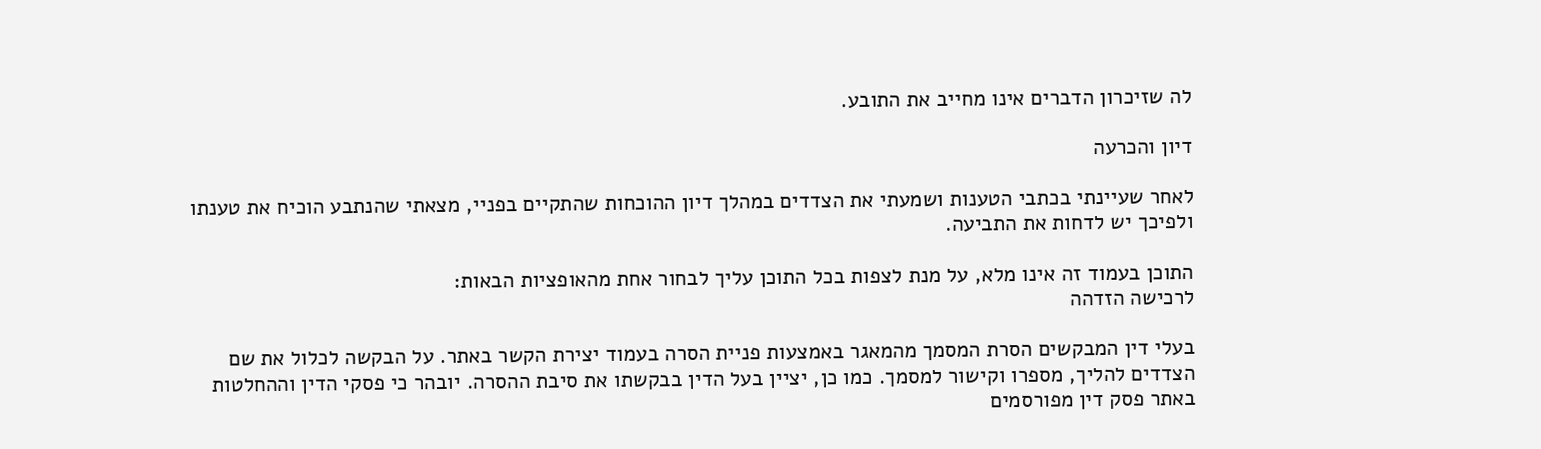לה שזיכרון הדברים אינו מחייב את התובע.

דיון והכרעה

לאחר שעיינתי בכתבי הטענות ושמעתי את הצדדים במהלך דיון ההוכחות שהתקיים בפניי, מצאתי שהנתבע הוכיח את טענתו ולפיכך יש לדחות את התביעה.

התוכן בעמוד זה אינו מלא, על מנת לצפות בכל התוכן עליך לבחור אחת מהאופציות הבאות:
לרכישה הזדהה

בעלי דין המבקשים הסרת המסמך מהמאגר באמצעות פניית הסרה בעמוד יצירת הקשר באתר. על הבקשה לכלול את שם הצדדים להליך, מספרו וקישור למסמך. כמו כן, יציין בעל הדין בבקשתו את סיבת ההסרה. יובהר כי פסקי הדין וההחלטות באתר פסק דין מפורסמים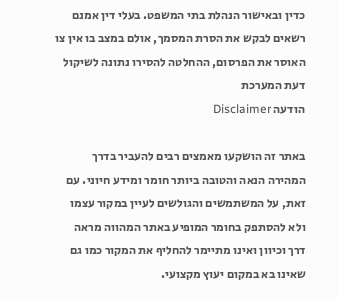כדין ובאישור הנהלת בתי המשפט. בעלי דין אמנם רשאים לבקש את הסרת המסמך, אולם במצב בו אין צו האוסר את הפרסום, ההחלטה להסירו נתונה לשיקול דעת המערכת
הודעה Disclaimer

באתר זה הושקעו מאמצים רבים להעביר בדרך המהירה הנאה והטובה ביותר חומר ומידע חיוני. עם זאת, על המשתמשים והגולשים לעיין במקור עצמו ולא להסתפק בחומר המופיע באתר המהווה מראה דרך וכיוון ואינו מתיימר להחליף את המקור כמו גם שאינו בא במקום יעוץ מקצועי.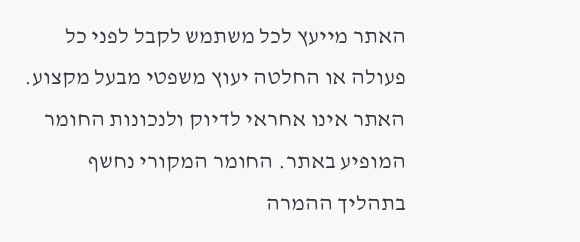האתר מייעץ לכל משתמש לקבל לפני כל פעולה או החלטה יעוץ משפטי מבעל מקצוע. האתר אינו אחראי לדיוק ולנכונות החומר המופיע באתר. החומר המקורי נחשף בתהליך ההמרה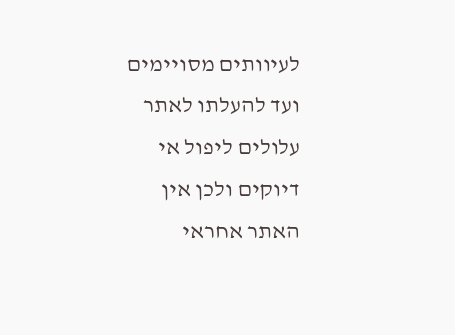לעיוותים מסויימים ועד להעלתו לאתר עלולים ליפול אי דיוקים ולכן אין האתר אחראי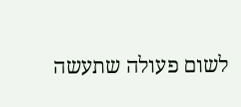לשום פעולה שתעשה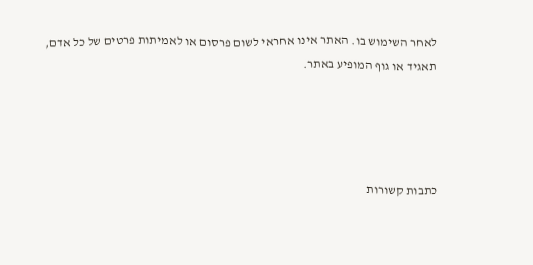לאחר השימוש בו. האתר אינו אחראי לשום פרסום או לאמיתות פרטים של כל אדם, תאגיד או גוף המופיע באתר.




כתבות קשורות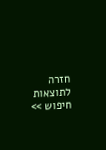חזרה לתוצאות חיפוש >>